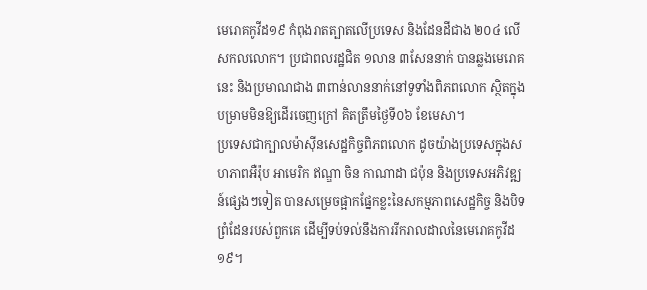មេរោគកូវីដ១៩ កំពុងរាតត្បាតលើប្រទេស និងដែនដីជាង ២០៤ លើសកលលោក។ ប្រជាពលរដ្ឋជិត ១លាន ៣សែននាក់ បានឆ្លងមេរោគនេះ និងប្រមាណជាង ៣ពាន់លាននាក់នៅទូទាំងពិភពលោក ស្ថិតក្នុងបម្រាមមិនឱ្យដើរចេញក្រៅ គិតត្រឹមថ្ងៃទី០៦ ខែមេសា។
ប្រទេសជាក្បាលម៉ាស៊ីនសេដ្ឋកិច្ចពិភពលោក ដូចយ៉ាងប្រទេសក្នុងសហភាពអឺរ៉ុប អាមេរិក ឥណ្ឌា ចិន កាណាដា ជប៉ុន និងប្រទេសអភិវឌ្ឍន៍ផ្សេងៗទៀត បានសម្រេចផ្អាកផ្នែកខ្លះនៃសកម្មភាពសេដ្ឋកិច្ច និងបិទព្រំដែនរបស់ពួកគេ ដើម្បីទប់ទល់នឹងការរីករាលដាលនៃមេរោគកូវីដ១៩។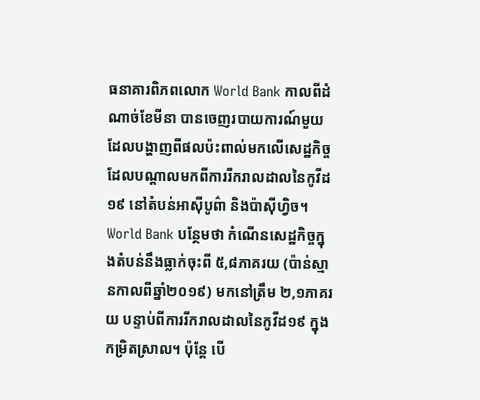ធនាគារពិភពលោក World Bank កាលពីដំណាច់ខែមីនា បានចេញរបាយការណ៍មួយដែលបង្ហាញពីផលប៉ះពាល់មកលើសេដ្ឋកិច្ច ដែលបណ្ដាលមកពីការរីករាលដាលនៃកូវីដ១៩ នៅតំបន់អាស៊ីបូព៌ា និងប៉ាស៊ីហ្វិច។ World Bank បន្ថែមថា កំណើនសេដ្ឋកិច្ចក្នុងតំបន់នឹងធ្លាក់ចុះពី ៥,៨ភាគរយ (ប៉ាន់ស្មានកាលពីឆ្នាំ២០១៩) មកនៅត្រឹម ២,១ភាគរយ បន្ទាប់ពីការរីករាលដាលនៃកូវីដ១៩ ក្នុងកម្រិតស្រាល។ ប៉ុន្តែ បើ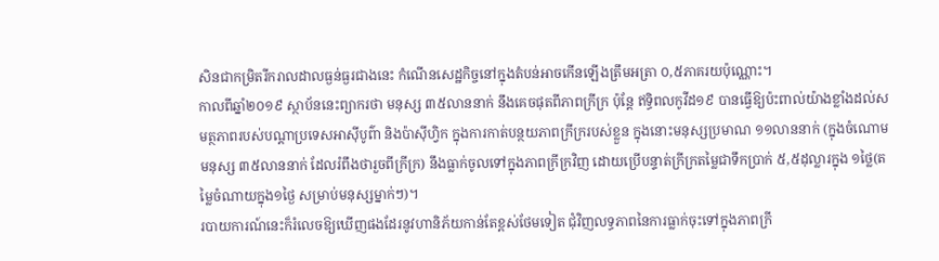សិនជាកម្រិតរីករាលដាលធ្ងន់ធ្ងរជាងនេះ កំណើនសេដ្ឋកិច្ចនៅក្នុងតំបន់អាចកើនឡើងត្រឹមអត្រា ០,៥ភាគរយប៉ុណ្ណោះ។
កាលពីឆ្នាំ២០១៩ ស្ថាប័ននេះព្យាករថា មនុស្ស ៣៥លាននាក់ នឹងគេចផុតពីភាពក្រីក្រ ប៉ុន្តែ ឥទ្ធិពលកូវីដ១៩ បានធ្វើឱ្យប៉ះពាល់យ៉ាងខ្លាំងដល់សមត្ថភាពរបស់បណ្តាប្រទេសអាស៊ីបូព៌ា និងប៉ាស៊ីហ្វិក ក្នុងការកាត់បន្ថយភាពក្រីក្ររបស់ខ្លួន ក្នុងនោះមនុស្សប្រមាណ ១១លាននាក់ (ក្នុងចំណោមមនុស្ស ៣៥លាននាក់ ដែលរំពឹងថារួចពីក្រីក្រ) នឹងធ្លាក់ចូលទៅក្នុងភាពក្រីក្រវិញ ដោយប្រើបន្ទាត់ក្រីក្រតម្លៃជាទឹកប្រាក់ ៥,៥ដុល្លារក្នុង ១ថ្លៃ(តម្លៃចំណាយក្នុង១ថ្ងៃ សម្រាប់មនុស្សម្នាក់ៗ)។
របាយការណ៍នេះក៏រំលេចឱ្យឃើញផងដែរនូវហានិភ័យកាន់តែខ្ពស់ថែមទៀត ជុំវិញលទ្ធភាពនៃការធ្លាក់ចុះទៅក្នុងភាពក្រី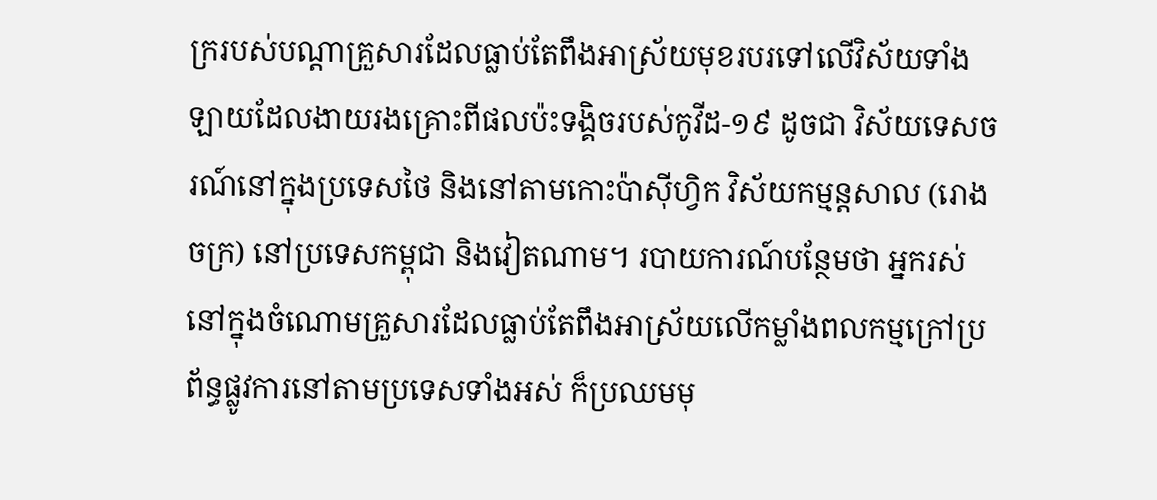ក្ររបស់បណ្តាគ្រួសារដែលធ្លាប់តែពឹងអាស្រ័យមុខរបរទៅលើវិស័យទាំងឡាយដែលងាយរងគ្រោះពីផលប៉ះទង្គិចរបស់កូវីដ-១៩ ដូចជា វិស័យទេសចរណ៍នៅក្នុងប្រទេសថៃ និងនៅតាមកោះប៉ាស៊ីហ្វិក វិស័យកម្មន្តសាល (រោងចក្រ) នៅប្រទេសកម្ពុជា និងវៀតណាម។ របាយការណ៍បន្ថែមថា អ្នករស់នៅក្នុងចំណោមគ្រួសារដែលធ្លាប់តែពឹងអាស្រ័យលើកម្លាំងពលកម្មក្រៅប្រព័ន្ធផ្លូវការនៅតាមប្រទេសទាំងអស់ ក៏ប្រឈមមុ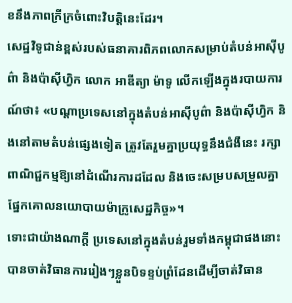ខនឹងភាពក្រីក្រចំពោះវិបត្តិនេះដែរ។
សេដ្ឋវិទូជាន់ខ្ពស់របស់ធនាគារពិភពលោកសម្រាប់តំបន់អាស៊ីបូព៌ា និងប៉ាស៊ីហ្វិក លោក អាឌីត្យា ម៉ាទូ លើកឡើងក្នុងរបាយការណ៍ថា៖ «បណ្តាប្រទេសនៅក្នុងតំបន់អាស៊ីបូព៌ា និងប៉ាស៊ីហ្វិក និងនៅតាមតំបន់ផ្សេងទៀត ត្រូវតែរួមគ្នាប្រយុទ្ធនឹងជំងឺនេះ រក្សាពាណិជ្ជកម្មឱ្យនៅដំណើរការដដែល និងចេះសម្របសម្រួលគ្នាផ្នែកគោលនយោបាយម៉ាក្រូសេដ្ឋកិច្ច»។
ទោះជាយ៉ាងណាក្ដី ប្រទេសនៅក្នុងតំបន់រួមទាំងកម្ពុជាផងនោះ បានចាត់វិធានការរៀងៗខ្លួនបិទខ្ទប់ព្រំដែនដើម្បីចាត់វិធាន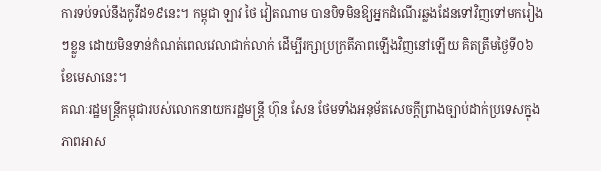ការទប់ទល់នឹងកូវីដ១៩នេះ។ កម្ពុជា ឡាវ ថៃ វៀតណាម បានបិទមិនឱ្យអ្នកដំណើរឆ្លងដែនទៅវិញទៅមករៀងៗខ្លួន ដោយមិនទាន់កំណត់ពេលវេលាជាក់លាក់ ដើម្បីរក្សាប្រក្រតីភាពឡើងវិញនៅឡើយ គិតត្រឹមថ្ងៃទី០៦ ខែមេសានេះ។
គណៈរដ្ឋមន្ត្រីកម្ពុជារបស់លោកនាយករដ្ឋមន្ត្រី ហ៊ុន សែន ថែមទាំងអនុម័តសេចក្ដីព្រាងច្បាប់ដាក់ប្រទេសក្នុងភាពអាស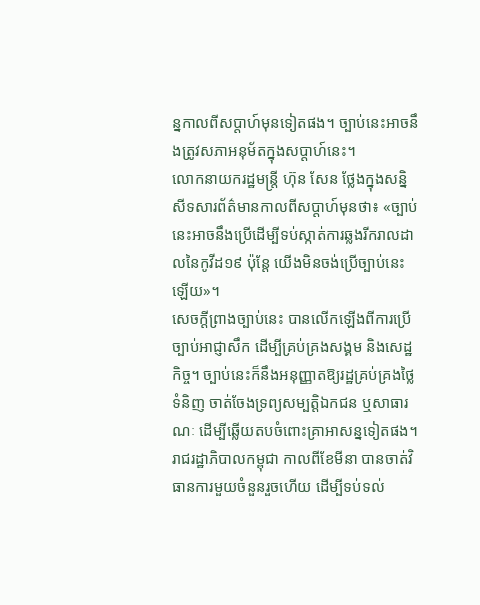ន្នកាលពីសប្ដាហ៍មុនទៀតផង។ ច្បាប់នេះអាចនឹងត្រូវសភាអនុម័តក្នុងសប្ដាហ៍នេះ។
លោកនាយករដ្ឋមន្ត្រី ហ៊ុន សែន ថ្លែងក្នុងសន្និសីទសារព័ត៌មានកាលពីសប្ដាហ៍មុនថា៖ «ច្បាប់នេះអាចនឹងប្រើដើម្បីទប់ស្កាត់ការឆ្លងរីករាលដាលនៃកូវីដ១៩ ប៉ុន្តែ យើងមិនចង់ប្រើច្បាប់នេះឡើយ»។
សេចក្ដីព្រាងច្បាប់នេះ បានលើកឡើងពីការប្រើច្បាប់អាជ្ញាសឹក ដើម្បីគ្រប់គ្រងសង្គម និងសេដ្ឋកិច្ច។ ច្បាប់នេះក៏នឹងអនុញ្ញាតឱ្យរដ្ឋគ្រប់គ្រងថ្លៃទំនិញ ចាត់ចែងទ្រព្យសម្បត្តិឯកជន ឬសាធារណៈ ដើម្បីឆ្លើយតបចំពោះគ្រាអាសន្នទៀតផង។
រាជរដ្ឋាភិបាលកម្ពុជា កាលពីខែមីនា បានចាត់វិធានការមួយចំនួនរួចហើយ ដើម្បីទប់ទល់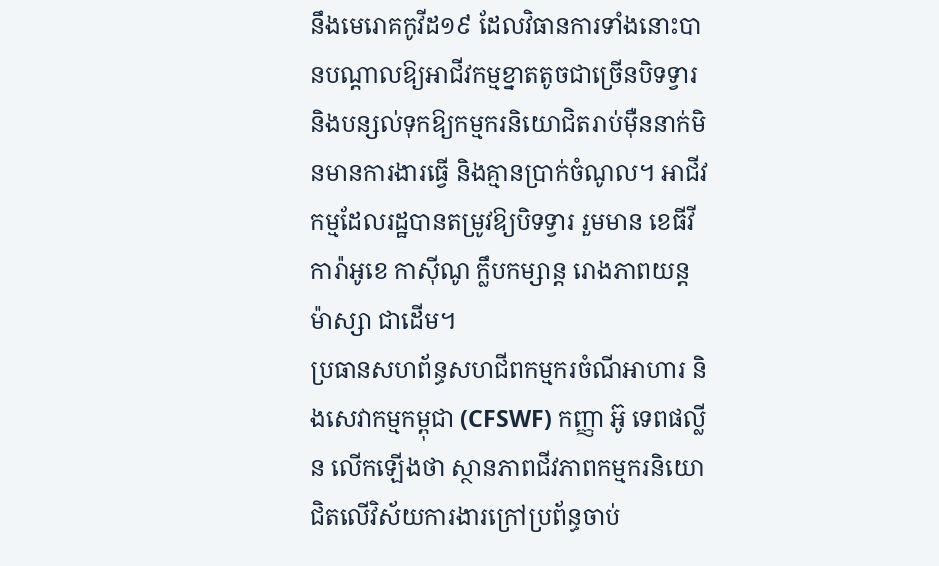នឹងមេរោគកូវីដ១៩ ដែលវិធានការទាំងនោះបានបណ្ដាលឱ្យអាជីវកម្មខ្នាតតូចជាច្រើនបិទទ្វារ និងបន្សល់ទុកឱ្យកម្មករនិយោជិតរាប់ម៉ឺននាក់មិនមានការងារធ្វើ និងគ្មានប្រាក់ចំណូល។ អាជីវកម្មដែលរដ្ឋបានតម្រូវឱ្យបិទទ្វារ រួមមាន ខេធីវី ការ៉ាអូខេ កាស៊ីណូ ក្លឹបកម្សាន្ត រោងភាពយន្ត ម៉ាស្សា ជាដើម។
ប្រធានសហព័ន្ធសហជីពកម្មករចំណីអាហារ និងសេវាកម្មកម្ពុជា (CFSWF) កញ្ញា អ៊ូ ទេពផល្លីន លើកឡើងថា ស្ថានភាពជីវភាពកម្មករនិយោជិតលើវិស័យការងារក្រៅប្រព័ន្ធចាប់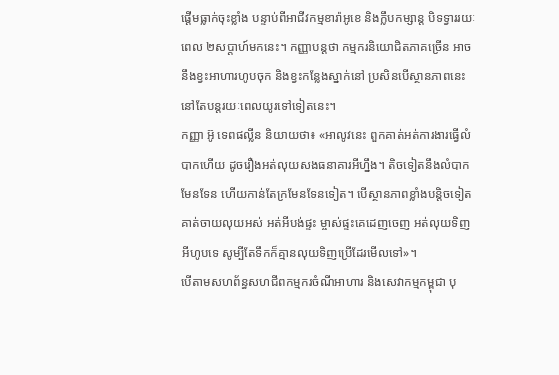ផ្ដើមធ្លាក់ចុះខ្លាំង បន្ទាប់ពីអាជីវកម្មខារ៉ាអូខេ និងក្លឹបកម្សាន្ត បិទទ្វាររយៈពេល ២សប្ដាហ៍មកនេះ។ កញ្ញាបន្តថា កម្មករនិយោជិតភាគច្រើន អាចនឹងខ្វះអាហារហូបចុក និងខ្វះកន្លែងស្នាក់នៅ ប្រសិនបើស្ថានភាពនេះនៅតែបន្តរយៈពេលយូរទៅទៀតនេះ។
កញ្ញា អ៊ូ ទេពផល្លីន និយាយថា៖ «អាលូវនេះ ពួកគាត់អត់ការងារធ្វើលំបាកហើយ ដូចរឿងអត់លុយសងធនាគារអីហ្នឹង។ តិចទៀតនឹងលំបាកមែនទែន ហើយកាន់តែក្រមែនទែនទៀត។ បើស្ថានភាពខ្លាំងបន្តិចទៀតគាត់ចាយលុយអស់ អត់អីបង់ផ្ទះ ម្ចាស់ផ្ទះគេដេញចេញ អត់លុយទិញអីហូបទេ សូម្បីតែទឹកក៏គ្មានលុយទិញប្រើដែរមើលទៅ»។
បើតាមសហព័ន្ធសហជីពកម្មករចំណីអាហារ និងសេវាកម្មកម្ពុជា បុ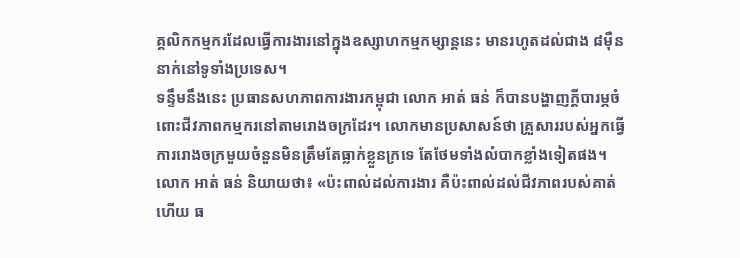គ្គលិកកម្មករដែលធ្វើការងារនៅក្នុងឧស្សាហកម្មកម្សាន្តនេះ មានរហូតដល់ជាង ៨ម៉ឺននាក់នៅទូទាំងប្រទេស។
ទន្ទឹមនឹងនេះ ប្រធានសហភាពការងារកម្ពុជា លោក អាត់ ធន់ ក៏បានបង្ហាញក្ដីបារម្ភចំពោះជីវភាពកម្មករនៅតាមរោងចក្រដែរ។ លោកមានប្រសាសន៍ថា គ្រួសាររបស់អ្នកធ្វើការរោងចក្រមួយចំនួនមិនត្រឹមតែធ្លាក់ខ្លួនក្រទេ តែថែមទាំងលំបាកខ្លាំងទៀតផង។
លោក អាត់ ធន់ និយាយថា៖ «ប៉ះពាល់ដល់ការងារ គឺប៉ះពាល់ដល់ជីវភាពរបស់គាត់ហើយ ធ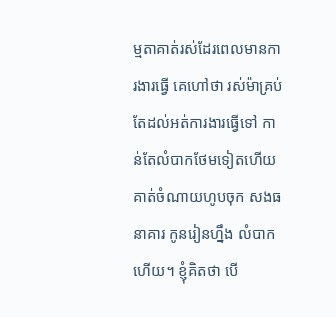ម្មតាគាត់រស់ដែរពេលមានការងារធ្វើ គេហៅថា រស់ម៉ាគ្រប់ តែដល់អត់ការងារធ្វើទៅ កាន់តែលំបាកថែមទៀតហើយ គាត់ចំណាយហូបចុក សងធនាគារ កូនរៀនហ្នឹង លំបាកហើយ។ ខ្ញុំគិតថា បើ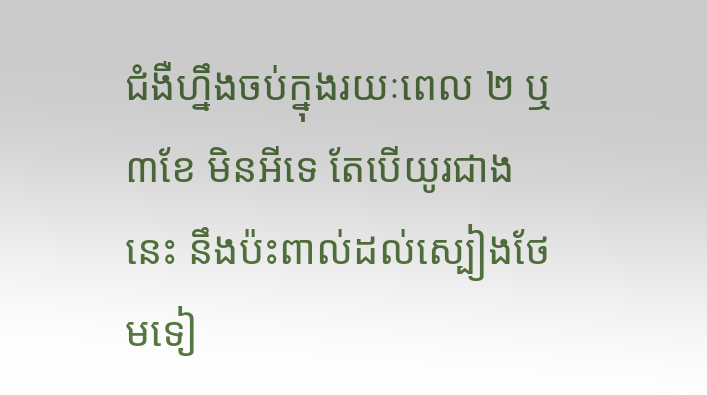ជំងឺហ្នឹងចប់ក្នុងរយៈពេល ២ ឬ ៣ខែ មិនអីទេ តែបើយូរជាងនេះ នឹងប៉ះពាល់ដល់ស្បៀងថែមទៀ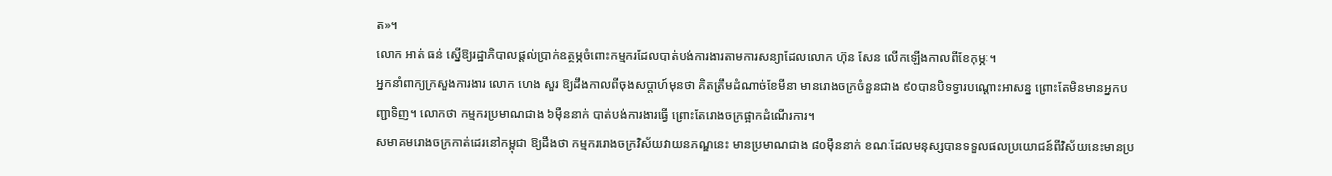ត»។
លោក អាត់ ធន់ ស្នើឱ្យរដ្ឋាភិបាលផ្ដល់ប្រាក់ឧត្ថម្ភចំពោះកម្មករដែលបាត់បង់ការងារតាមការសន្យាដែលលោក ហ៊ុន សែន លើកឡើងកាលពីខែកុម្ភៈ។
អ្នកនាំពាក្យក្រសួងការងារ លោក ហេង សួរ ឱ្យដឹងកាលពីចុងសប្ដាហ៍មុនថា គិតត្រឹមដំណាច់ខែមីនា មានរោងចក្រចំនួនជាង ៩០បានបិទទ្វារបណ្ដោះអាសន្ន ព្រោះតែមិនមានអ្នកបញ្ជាទិញ។ លោកថា កម្មករប្រមាណជាង ៦ម៉ឺននាក់ បាត់បង់ការងារធ្វើ ព្រោះតែរោងចក្រផ្អាកដំណើរការ។
សមាគមរោងចក្រកាត់ដេរនៅកម្ពុជា ឱ្យដឹងថា កម្មកររោងចក្រវិស័យវាយនភណ្ឌនេះ មានប្រមាណជាង ៨០ម៉ឺននាក់ ខណៈដែលមនុស្សបានទទួលផលប្រយោជន៍ពីវិស័យនេះមានប្រ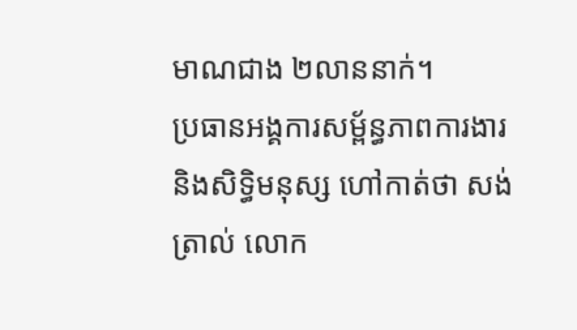មាណជាង ២លាននាក់។
ប្រធានអង្គការសម្ព័ន្ធភាពការងារ និងសិទ្ធិមនុស្ស ហៅកាត់ថា សង់ត្រាល់ លោក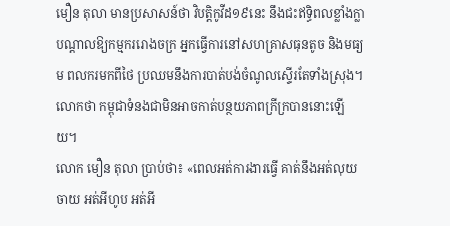មឿន តុលា មានប្រសាសន៍ថា វិបត្តិកូវីដ១៩នេះ នឹងជះឥទ្ធិពលខ្លាំងក្លាបណ្ដាលឱ្យកម្មកររោងចក្រ អ្នកធ្វើការនៅសហគ្រាសធុនតូច និងមធ្យម ពលករមកពីថៃ ប្រឈមនឹងការបាត់បង់ចំណូលស្ទើរតែទាំងស្រុង។ លោកថា កម្ពុជាទំនងជាមិនអាចកាត់បន្ថយភាពក្រីក្របាននោះឡើយ។
លោក មឿន តុលា ប្រាប់ថា៖ «ពេលអត់ការងារធ្វើ គាត់នឹងអត់លុយចាយ អត់អីហូប អត់អី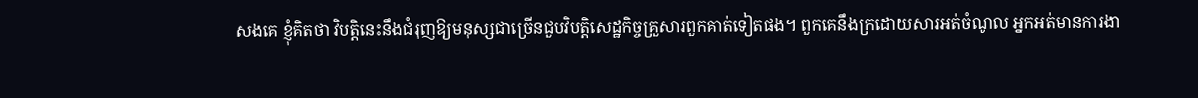សងគេ ខ្ញុំគិតថា វិបត្តិនេះនឹងជំរុញឱ្យមនុស្សជាច្រើនជួបវិបត្តិសេដ្ឋកិច្ចគ្រួសារពួកគាត់ទៀតផង។ ពួកគេនឹងក្រដោយសារអត់ចំណូល អ្នកអត់មានការងា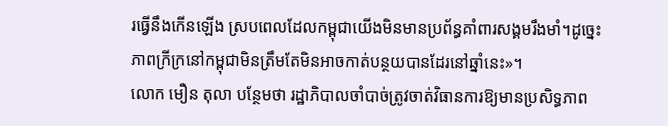រធ្វើនឹងកើនឡើង ស្របពេលដែលកម្ពុជាយើងមិនមានប្រព័ន្ធគាំពារសង្គមរឹងមាំ។ដូច្នេះ ភាពក្រីក្រនៅកម្ពុជាមិនត្រឹមតែមិនអាចកាត់បន្ថយបានដែរនៅឆ្នាំនេះ»។
លោក មឿន តុលា បន្ថែមថា រដ្ឋាភិបាលចាំបាច់ត្រូវចាត់វិធានការឱ្យមានប្រសិទ្ធភាព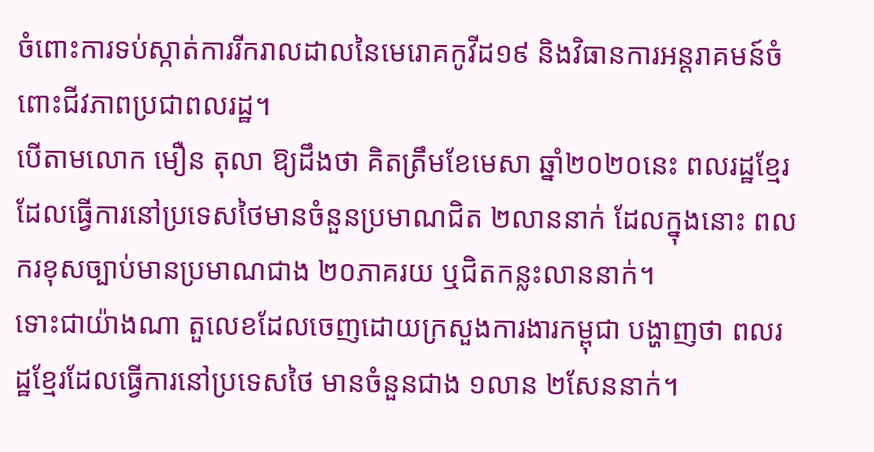ចំពោះការទប់ស្កាត់ការរីករាលដាលនៃមេរោគកូវីដ១៩ និងវិធានការអន្តរាគមន៍ចំពោះជីវភាពប្រជាពលរដ្ឋ។
បើតាមលោក មឿន តុលា ឱ្យដឹងថា គិតត្រឹមខែមេសា ឆ្នាំ២០២០នេះ ពលរដ្ឋខ្មែរដែលធ្វើការនៅប្រទេសថៃមានចំនួនប្រមាណជិត ២លាននាក់ ដែលក្នុងនោះ ពលករខុសច្បាប់មានប្រមាណជាង ២០ភាគរយ ឬជិតកន្លះលាននាក់។
ទោះជាយ៉ាងណា តួលេខដែលចេញដោយក្រសួងការងារកម្ពុជា បង្ហាញថា ពលរដ្ឋខ្មែរដែលធ្វើការនៅប្រទេសថៃ មានចំនួនជាង ១លាន ២សែននាក់។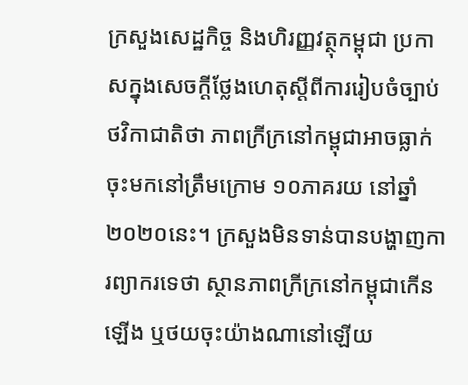ក្រសួងសេដ្ឋកិច្ច និងហិរញ្ញវត្ថុកម្ពុជា ប្រកាសក្នុងសេចក្ដីថ្លែងហេតុស្ដីពីការរៀបចំច្បាប់ថវិកាជាតិថា ភាពក្រីក្រនៅកម្ពុជាអាចធ្លាក់ចុះមកនៅត្រឹមក្រោម ១០ភាគរយ នៅឆ្នាំ២០២០នេះ។ ក្រសួងមិនទាន់បានបង្ហាញការព្យាករទេថា ស្ថានភាពក្រីក្រនៅកម្ពុជាកើនឡើង ឬថយចុះយ៉ាងណានៅឡើយ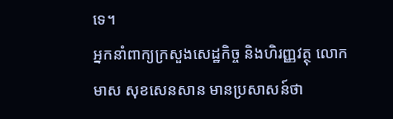ទេ។
អ្នកនាំពាក្យក្រសួងសេដ្ឋកិច្ច និងហិរញ្ញវត្ថុ លោក មាស សុខសេនសាន មានប្រសាសន៍ថា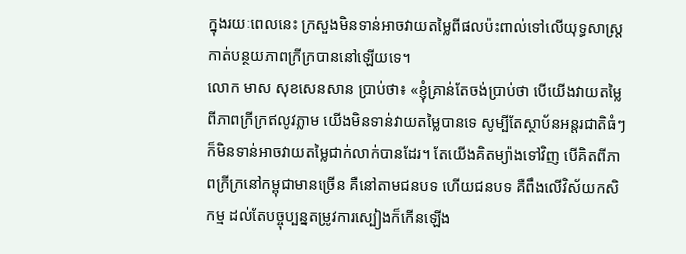ក្នុងរយៈពេលនេះ ក្រសួងមិនទាន់អាចវាយតម្លៃពីផលប៉ះពាល់ទៅលើយុទ្ធសាស្ត្រកាត់បន្ថយភាពក្រីក្របាននៅឡើយទេ។
លោក មាស សុខសេនសាន ប្រាប់ថា៖ «ខ្ញុំគ្រាន់តែចង់ប្រាប់ថា បើយើងវាយតម្លៃពីភាពក្រីក្រឥលូវភ្លាម យើងមិនទាន់វាយតម្លៃបានទេ សូម្បីតែស្ថាប័នអន្តរជាតិធំៗក៏មិនទាន់អាចវាយតម្លៃជាក់លាក់បានដែរ។ តែយើងគិតម្យ៉ាងទៅវិញ បើគិតពីភាពក្រីក្រនៅកម្ពុជាមានច្រើន គឺនៅតាមជនបទ ហើយជនបទ គឺពឹងលើវិស័យកសិកម្ម ដល់តែបច្ចុប្បន្នតម្រូវការស្បៀងក៏កើនឡើង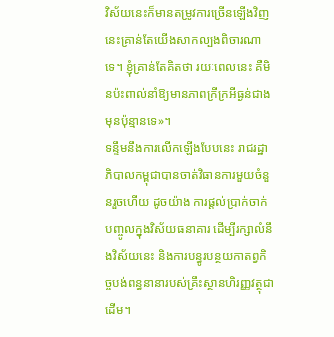វិស័យនេះក៏មានតម្រូវការច្រើនឡើងវិញ នេះគ្រាន់តែយើងសាកល្បងពិចារណាទេ។ ខ្ញុំគ្រាន់តែគិតថា រយៈពេលនេះ គឺមិនប៉ះពាល់នាំឱ្យមានភាពក្រីក្រអីធ្ងន់ជាងមុនប៉ុន្មានទេ»។
ទន្ទឹមនឹងការលើកឡើងបែបនេះ រាជរដ្ឋាភិបាលកម្ពុជាបានចាត់វិធានការមួយចំនួនរួចហើយ ដូចយ៉ាង ការផ្ដល់ប្រាក់ចាក់បញ្ចូលក្នុងវិស័យធនាគារ ដើម្បីរក្សាលំនឹងវិស័យនេះ និងការបន្ធូរបន្ថយកាតព្វកិច្ចបង់ពន្ធនានារបស់គ្រឹះស្ថានហិរញ្ញវត្ថុជាដើម។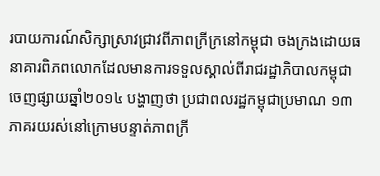របាយការណ៍សិក្សាស្រាវជ្រាវពីភាពក្រីក្រនៅកម្ពុជា ចងក្រងដោយធនាគារពិភពលោកដែលមានការទទួលស្គាល់ពីរាជរដ្ឋាភិបាលកម្ពុជា ចេញផ្សាយឆ្នាំ២០១៤ បង្ហាញថា ប្រជាពលរដ្ឋកម្ពុជាប្រមាណ ១៣ភាគរយរស់នៅក្រោមបន្ទាត់ភាពក្រី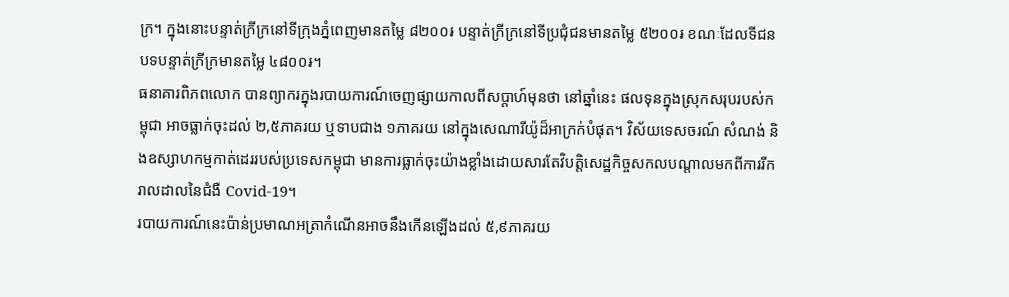ក្រ។ ក្នុងនោះបន្ទាត់ក្រីក្រនៅទីក្រុងភ្នំពេញមានតម្លៃ ៨២០០៛ បន្ទាត់ក្រីក្រនៅទីប្រជុំជនមានតម្លៃ ៥២០០៛ ខណៈដែលទីជនបទបន្ទាត់ក្រីក្រមានតម្លៃ ៤៨០០៛។
ធនាគារពិភពលោក បានព្យាករក្នុងរបាយការណ៍ចេញផ្សាយកាលពីសប្ដាហ៍មុនថា នៅឆ្នាំនេះ ផលទុនក្នុងស្រុកសរុបរបស់កម្ពុជា អាចធ្លាក់ចុះដល់ ២,៥ភាគរយ ឬទាបជាង ១ភាគរយ នៅក្នុងសេណារីយ៉ូដ៏អាក្រក់បំផុត។ វិស័យទេសចរណ៍ សំណង់ និងឧស្សាហកម្មកាត់ដេររបស់ប្រទេសកម្ពុជា មានការធ្លាក់ចុះយ៉ាងខ្លាំងដោយសារតែវិបត្តិសេដ្ឋកិច្ចសកលបណ្តាលមកពីការរីករាលដាលនៃជំងឺ Covid-19។
របាយការណ៍នេះប៉ាន់ប្រមាណអត្រាកំណើនអាចនឹងកើនឡើងដល់ ៥,៩ភាគរយ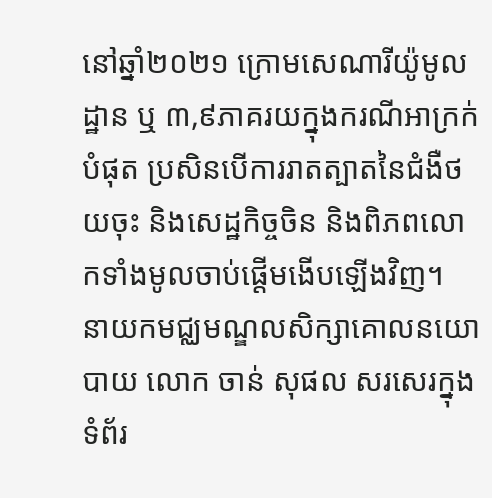នៅឆ្នាំ២០២១ ក្រោមសេណារីយ៉ូមូលដ្ឋាន ឬ ៣,៩ភាគរយក្នុងករណីអាក្រក់បំផុត ប្រសិនបើការរាតត្បាតនៃជំងឺថយចុះ និងសេដ្ឋកិច្ចចិន និងពិភពលោកទាំងមូលចាប់ផ្តើមងើបឡើងវិញ។
នាយកមជ្ឈមណ្ឌលសិក្សាគោលនយោបាយ លោក ចាន់ សុផល សរសេរក្នុងទំព័រ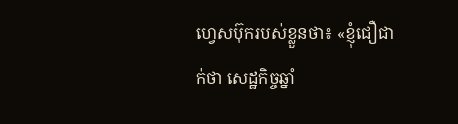ហ្វេសប៊ុករបស់ខ្លួនថា៖ «ខ្ញុំជឿជាក់ថា សេដ្ឋកិច្ចឆ្នាំ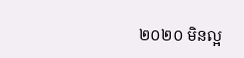២០២០ មិនល្អ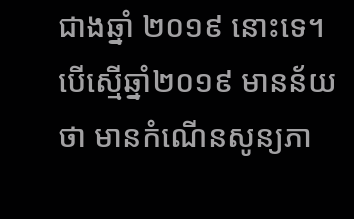ជាងឆ្នាំ ២០១៩ នោះទេ។ បើស្មើឆ្នាំ២០១៩ មានន័យថា មានកំណើនសូន្យភា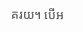គរយ។ បើអ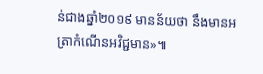ន់ជាងឆ្នាំ២០១៩ មានន័យថា នឹងមានអត្រាកំណើនអវិជ្ជមាន»៕